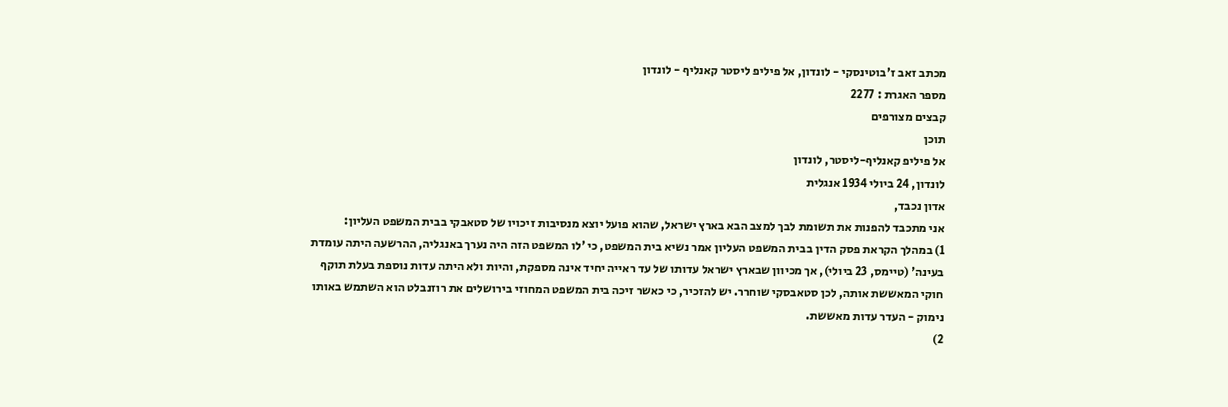מכתב זאב ז'בוטינסקי - לונדון, אל פיליפ ליסטר קאנליף - לונדון
מספר האגרת : 2277
קבצים מצורפים
תוכן
אל פיליפ קאנליף-ליסטר, לונדון
לונדון, 24 ביולי 1934 אנגלית
אדון נכבד,
אני מתכבד להפנות את תשומת לבך למצב הבא בארץ ישראל, שהוא פועל יוצא מנסיבות זיכויו של סטאבקי בבית המשפט העליון:
1) במהלך הקראת פסק הדין בבית המשפט העליון אמר נשיא בית המשפט, כי 'לו המשפט הזה היה נערך באנגליה, ההרשעה היתה עומדת בעינה' (טיימס, 23 ביולי), אך מכיוון שבארץ ישראל עדותו של עד ראייה יחיד אינה מספקת, והיות ולא היתה עדות נוספת בעלת תוקף חוקי המאששת אותה, לכן סטאבסקי שוחרר. יש להזכיר, כי כאשר זיכה בית המשפט המחוזי בירושלים את רוזנבלט הוא השתמש באותו נימוק - העדר עדות מאששת.
2)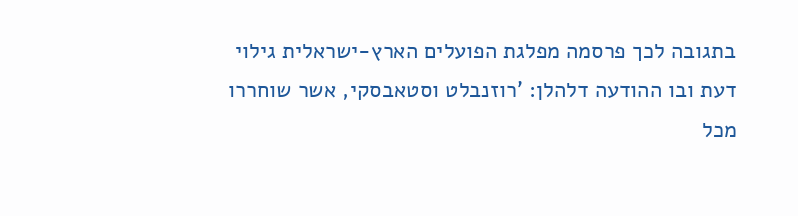בתגובה לכך פרסמה מפלגת הפועלים הארץ-ישראלית גילוי דעת ובו ההודעה דלהלן: 'רוזנבלט וסטאבסקי, אשר שוחררו מכל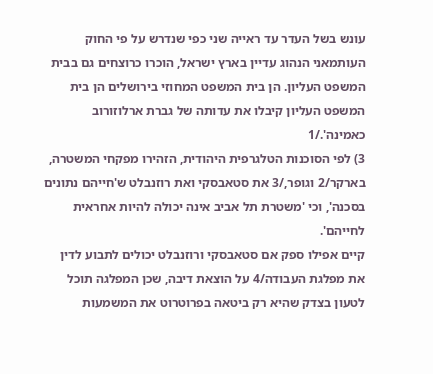עונש בשל העדר עד ראייה שני כפי שנדרש על פי החוק העותמאני הנהוג עדיין בארץ ישראל, הוכרו כרוצחים גם בבית המשפט העליון. הן בית המשפט המחוזי בירושלים הן בית המשפט העליון קיבלו את עדותה של גברת ארלוזורוב כאמינה'./1
3) לפי הסוכנות הטלגרפית היהודית, הזהירו מפקחי המשטרה, בארקר/2 וגופר,/3 את סטאבסקי ואת רוזנבלט ש'חייהם נתונים בסכנה', וכי 'משטרת תל אביב אינה יכולה להיות אחראית לחייהם'.
קיים אפילו ספק אם סטאבסקי ורוזנבלט יכולים לתבוע לדין את מפלגת העבודה/4 על הוצאת דיבה, שכן המפלגה תוכל לטעון בצדק שהיא רק ביטאה בפרוטרוט את המשמעות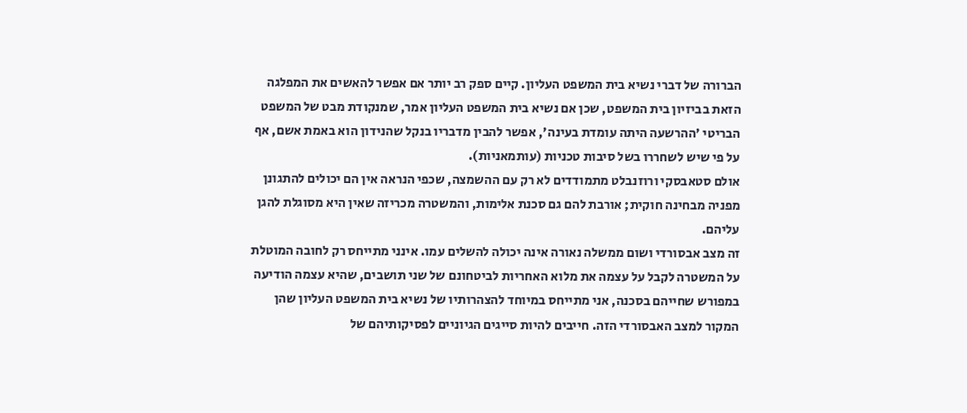הברורה של דברי נשיא בית המשפט העליון. קיים ספק רב יותר אם אפשר להאשים את המפלגה הזאת בביזיון בית המשפט, שכן אם נשיא בית המשפט העליון אמר, שמנקודת מבט של המשפט הבריטי 'ההרשעה היתה עומדת בעינה', אפשר להבין מדבריו בנקל שהנידון הוא באמת אשם, אף על פי שיש לשחררו בשל סיבות טכניות (עותמאניות).
אולם סטאבסקי ורוזנבלט מתמודדים לא רק עם ההשמצה, שכפי הנראה אין הם יכולים להתגונן מפניה מבחינה חוקית; אורבת להם גם סכנת אלימות, והמשטרה מכריזה שאין היא מסוגלת להגן עליהם.
זה מצב אבסורדי ושום ממשלה נאורה אינה יכולה להשלים עמו. אינני מתייחס רק לחובה המוטלת על המשטרה לקבל על עצמה את מלוא האחריות לביטחונם של שני תושבים, שהיא עצמה הודיעה במפורש שחייהם בסכנה, אני מתייחס במיוחד להצהרותיו של נשיא בית המשפט העליון שהן המקור למצב האבסורדי הזה. חייבים להיות סייגים הגיוניים לפסיקותיהם של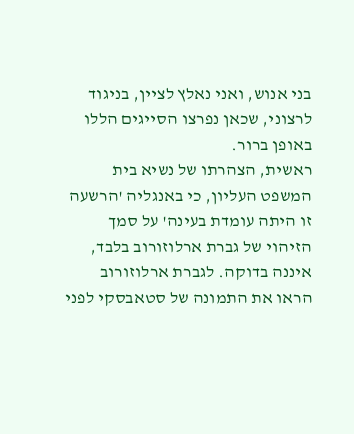בני אנוש, ואני נאלץ לציין, בניגוד לרצוני, שכאן נפרצו הסייגים הללו באופן ברור.
ראשית, הצהרתו של נשיא בית המשפט העליון, כי באנגליה 'הרשעה זו היתה עומדת בעינה' על סמך הזיהוי של גברת ארלוזורוב בלבד, איננה בדוקה. לגברת ארלוזורוב הראו את התמונה של סטאבסקי לפני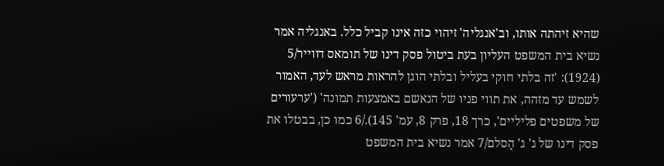שהיא זיהתה אותו, וב'אנגליה' זיהוי כזה אינו קביל כלל. באנגליה אמר נשיא בית המשפט העליון בעת ביטול פסק דינו של תומאס דווייר/5 (1924): 'זה בלתי חוקי בעליל ובלתי הוגן להראות מראש לעד, האמור לשמש עד מזהה, את תווי פניו של הנאשם באמצעות תמונה' ('ערעורים של משפטים פליליים', כרך 18, פרק 8, עמ' 145)./6 כמו כן, בבטלו את פסק דינו של ג' ג' הַסלם/7 אמר נשיא בית המשפט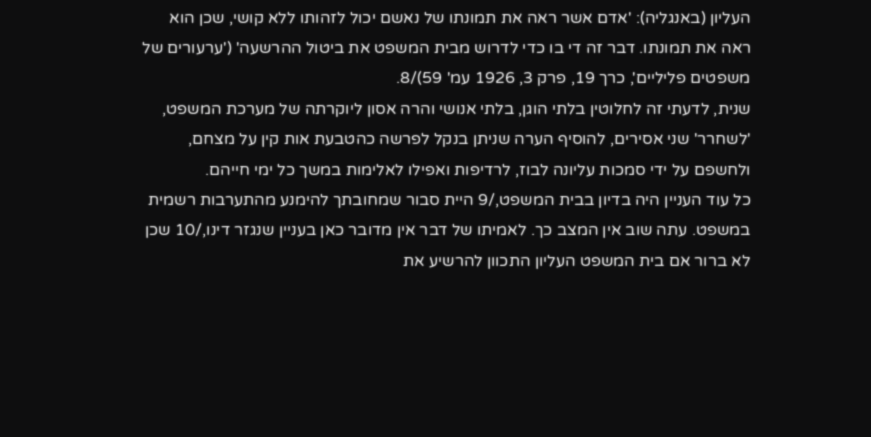העליון (באנגליה): 'אדם אשר ראה את תמונתו של נאשם יכול לזהותו ללא קושי, שכן הוא ראה את תמונתו. דבר זה די בו כדי לדרוש מבית המשפט את ביטול ההרשעה' ('ערעורים של משפטים פליליים', כרך 19, פרק 3, 1926 עמ' 59)/8.
שנית, לדעתי זה לחלוטין בלתי הוגן, בלתי אנושי והרה אסון ליוקרתה של מערכת המשפט, 'לשחרר' שני אסירים, להוסיף הערה שניתן בנקל לפרשה כהטבעת אות קין על מצחם, ולחשפם על ידי סמכות עליונה לבוז, לרדיפות ואפילו לאלימות במשך כל ימי חייהם.
כל עוד העניין היה בדיון בבית המשפט,/9 היית סבור שמחובתך להימנע מהתערבות רשמית במשפט. עתה שוב אין המצב כך. לאמיתו של דבר אין מדובר כאן בעניין שנגזר דינו,/10 שכן לא ברור אם בית המשפט העליון התכוון להרשיע את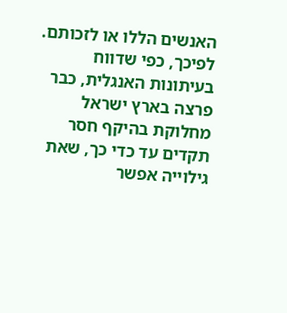האנשים הללו או לזכותם.
לפיכך, כפי שדווח בעיתונות האנגלית, כבר פרצה בארץ ישראל מחלוקת בהיקף חסר תקדים עד כדי כך, שאת גילוייה אפשר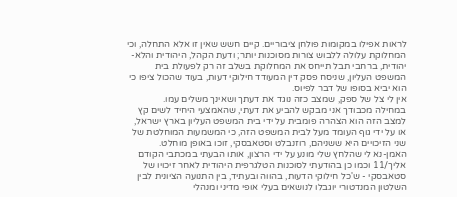לראות אפילו במקומות פולחן ציבוריים. קיים חשש שאין זו אלא התחלה, וכי המחלוקת עלולה ללבוש צורות מסוכנות יותר; ודעת הקהל, היהודית והלא-יהודית, ברחבי תבל תייחס את המחלוקת בשלב זה רק לפעולת בית המשפט העליון, שניסח פסק דין המעודד חילוקי דעות, בעוד שהכול ציפו כי הוא יביא בסופו של דבר לפיוס.
אין לי צל של ספק, שמצב כזה נוגד את דעתך ושאינך משלים עמו.
במחילה מכבודך אני מבקש להביע את דעתי, שהאמצעי היחיד לשים קץ למצב הזה הוא הצהרה פומבית על ידי בית המשפט העליון בארץ ישראל, או על ידי גוף העומד מעל לבית המשפט הזה, כי המשמעות המוחלטת של שני הזיכויים היא ששניהם, רוזנבלט וסטאבסקי, זוכו באופן מוחלט.
האמן-נא לי שהלחץ שלי מונע על ידי הרצון, אותו הבעתי במכתבי הקודם אליך/11 וכמו כן בהודעתי לסוכנות הטלגרפית היהודית לאחר זיכויו של סטאבסקי - ש'כל חילוקי הדעות, בהווה ובעתיד, בין התנועה הציונית לבין השלטון המנדטורי יוגבלו לנושאים בעלי אופי מדיני ומנהלי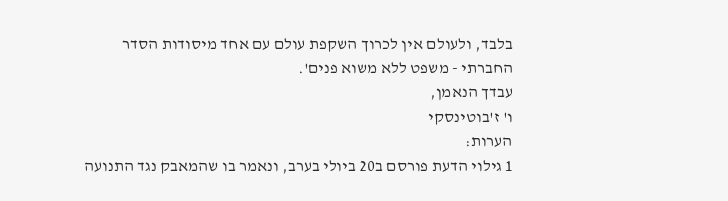בלבד, ולעולם אין לכרוך השקפת עולם עם אחד מיסודות הסדר החברתי - משפט ללא משוא פנים'.
עבדך הנאמן,
ו' ז'בוטינסקי
הערות:
1 גילוי הדעת פורסם ב20 ביולי בערב, ונאמר בו שהמאבק נגד התנועה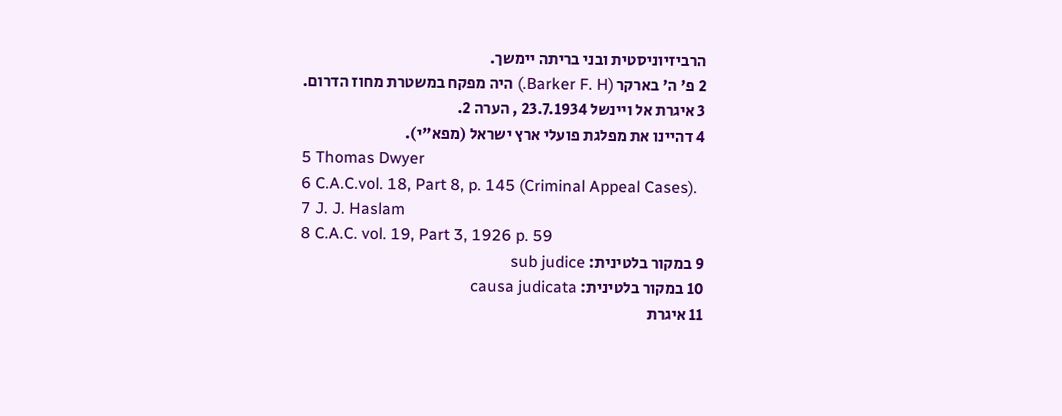הרביזיוניסטית ובני בריתה יימשך.
2 פ' ה' בארקר (Barker F. H.) היה מפקח במשטרת מחוז הדרום.
3 איגרת אל ויינשל 23.7.1934 , הערה 2.
4 דהיינו את מפלגת פועלי ארץ ישראל (מפא"י).
5 Thomas Dwyer
6 C.A.C.vol. 18, Part 8, p. 145 (Criminal Appeal Cases).
7 J. J. Haslam
8 C.A.C. vol. 19, Part 3, 1926 p. 59
9 במקור בלטינית: sub judice
10 במקור בלטינית: causa judicata
11 איגרת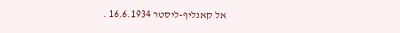אל קאנליף-ליסטר 16.6.1934 .